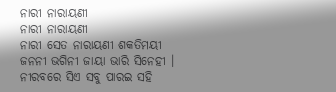ନାରୀ ନାରାୟଣୀ
ନାରୀ ନାରାୟଣୀ
ନାରୀ ସେତ ନାରାୟଣୀ ଶକତିମୟୀ
ଜନନୀ ଭଗିନୀ ଜାୟା ଭାରି ସିନେହୀ ।
ନୀରବରେ ସିଏ ସବୁ ପାରଇ ସହି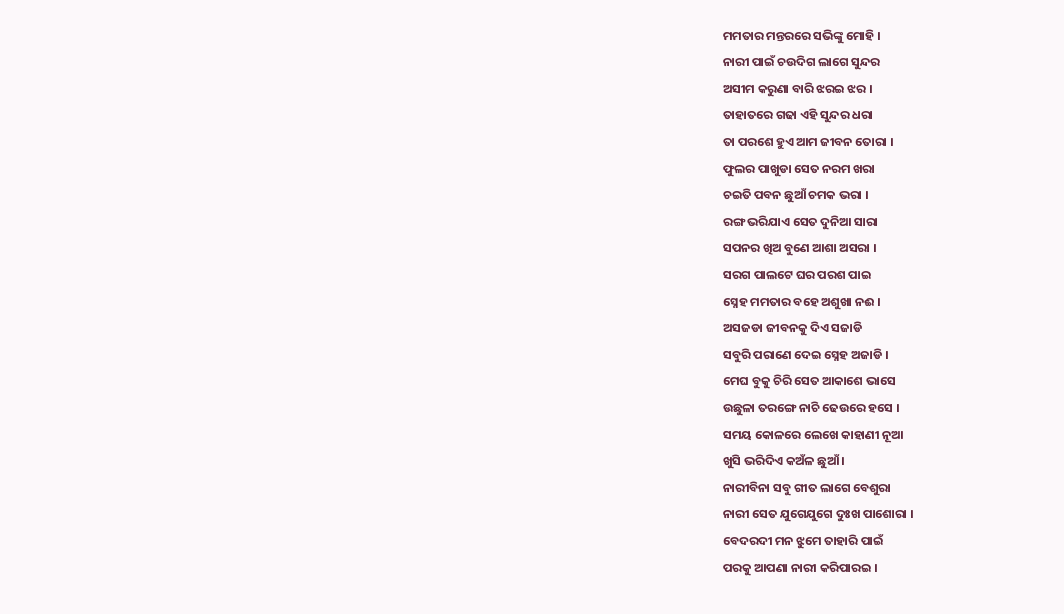ମମତାର ମନ୍ତରରେ ସଭିଙ୍କୁ ମୋହି ।
ନାରୀ ପାଇଁ ଚଉଦିଗ ଲାଗେ ସୁନ୍ଦର
ଅସୀମ କରୁଣା ବାରି ଝରଇ ଝର ।
ତାହାତରେ ଗଢା ଏହି ସୁନ୍ଦର ଧରା
ତା ପରଶେ ହୁଏ ଆମ ଜୀବନ ତୋରା ।
ଫୁଲର ପାଖୁଡା ସେତ ନରମ ଖରା
ଚଇତି ପବନ ଛୁଆଁ ଚମକ ଭରା ।
ରଙ୍ଗ ଭରିଯାଏ ସେତ ଦୁନିଆ ସାରା
ସପନର ଖିଅ ବୁଣେ ଆଶା ଅସରା ।
ସରଗ ପାଲଟେ ଘର ପରଶ ପାଇ
ସ୍ନେହ ମମତାର ବହେ ଅଶୁଖା ନଈ ।
ଅସଜଡା ଜୀବନକୁ ଦିଏ ସଜାଡି
ସବୁରି ପରାଣେ ଦେଇ ସ୍ନେହ ଅଜାଡି ।
ମେଘ ବୁକୁ ଚିରି ସେତ ଆକାଶେ ଭାସେ
ଉଛୁଳା ତରଙ୍ଗେ ନାଚି ଢେଉରେ ହସେ ।
ସମୟ କୋଳରେ ଲେଖେ କାହାଣୀ ନୂଆ
ଖୁସି ଭରିଦିଏ କଅଁଳ ଛୁଆଁ ।
ନାରୀବିନା ସବୁ ଗୀତ ଲାଗେ ବେଶୁରା
ନାରୀ ସେତ ଯୁଗେଯୁଗେ ଦୁଃଖ ପାଶୋରା ।
ବେଦରଦୀ ମନ ଝୁମେ ତାହାରି ପାଇଁ
ପରକୁ ଆପଣା ନାରୀ କରିପାରଇ ।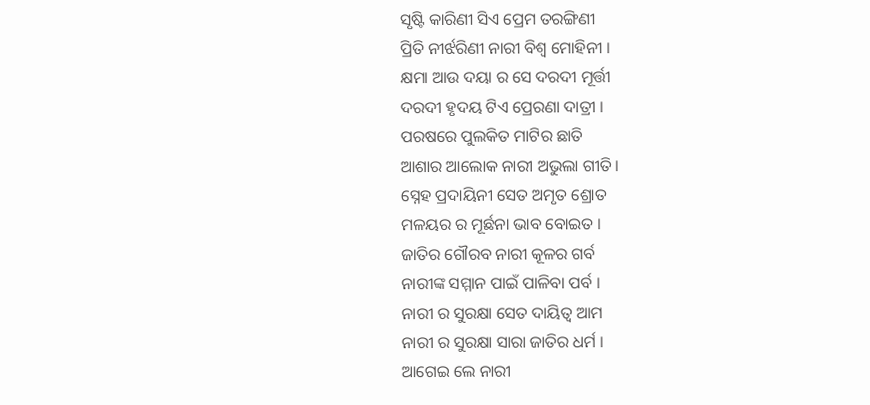ସୃଷ୍ଟି କାରିଣୀ ସିଏ ପ୍ରେମ ତରଙ୍ଗିଣୀ
ପ୍ରିତି ନୀର୍ଝରିଣୀ ନାରୀ ବିଶ୍ବ ମୋହିନୀ ।
କ୍ଷମା ଆଉ ଦୟା ର ସେ ଦରଦୀ ମୂର୍ତ୍ତୀ
ଦରଦୀ ହୃଦୟ ଟିଏ ପ୍ରେରଣା ଦାତ୍ରୀ ।
ପରଷରେ ପୁଲକିତ ମାଟିର ଛାତି
ଆଶାର ଆଲୋକ ନାରୀ ଅଭୁଲା ଗୀତି ।
ସ୍ନେହ ପ୍ରଦାୟିନୀ ସେତ ଅମୃତ ଶ୍ରୋତ
ମଳୟର ର ମୂର୍ଛନା ଭାବ ବୋଇତ ।
ଜାତିର ଗୌରବ ନାରୀ କୂଳର ଗର୍ବ
ନାରୀଙ୍କ ସମ୍ମାନ ପାଇଁ ପାଳିବା ପର୍ବ ।
ନାରୀ ର ସୁରକ୍ଷା ସେତ ଦାୟିତ୍ୱ ଆମ
ନାରୀ ର ସୁରକ୍ଷା ସାରା ଜାତିର ଧର୍ମ ।
ଆଗେଇ ଲେ ନାରୀ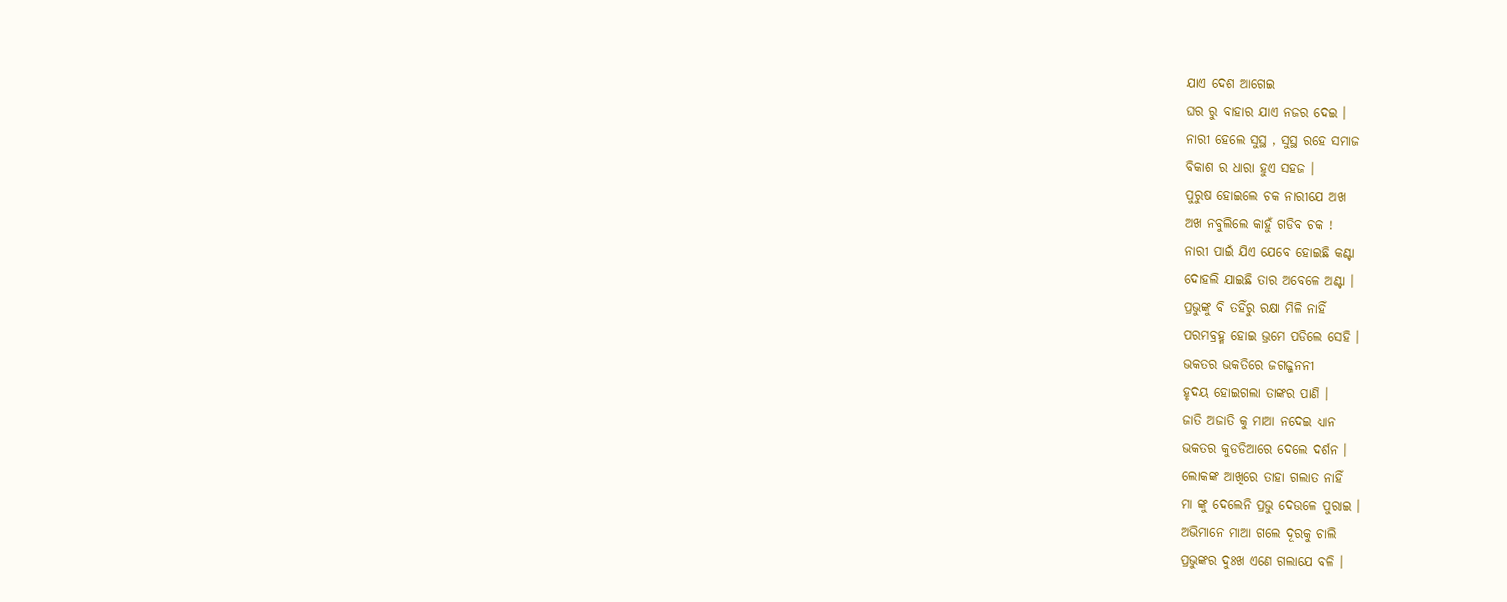ଯାଏ ଦେଶ ଆଗେଇ
ଘର ରୁ ବାହାର ଯାଏ ନଜର ଦେଇ ।
ନାରୀ ହେଲେ ସୁସ୍ଥ , ସୁସ୍ଥ ରହେ ସମାଜ
ବିକାଶ ର ଧାରା ହୁଏ ସହଜ ।
ପୁରୁଷ ହୋଇଲେ ଚକ ନାରୀଯେ ଅଖ
ଅଖ ନବୁଲିଲେ କାହୁଁ ଗଡିବ ଚକ !
ନାରୀ ପାଇଁ ଯିଏ ଯେବେ ହୋଇଛି କଣ୍ଟା
ଦୋହଲି ଯାଇଛି ତାର ଅବେଳେ ଅଣ୍ଟା ।
ପ୍ରଭୁଙ୍କୁ ବି ତହିଁରୁ ରକ୍ଷା ମିଳି ନାହିଁ
ପରମବ୍ରହ୍ମ ହୋଇ ଭ୍ରମେ ପଡିଲେ ସେହି ।
ଭକତର ଭକତିରେ ଜଗଜ୍ଜନନୀ
ହୃଦୟ ହୋଇଗଲା ତାଙ୍କର ପାଣି ।
ଜାତି ଅଜାତି କୁ ମାଆ ନଦେଇ ଧ୍ୟାନ
ଭକତର କୁଡଡିଆରେ ଦେଲେ ଦର୍ଶନ ।
ଲୋକଙ୍କ ଆଖିରେ ତାହା ଗଲାତ ନାହିଁ
ମା ଙ୍କୁ ଦେଲେନି ପ୍ରଭୁ ଦେଉଳେ ପୁରାଇ ।
ଅଭିମାନେ ମାଆ ଗଲେ ଦୂରକୁ ଚାଲି
ପ୍ରଭୁଙ୍କର ଦୁଃଖ ଏଣେ ଗଲାଯେ ବଳି ।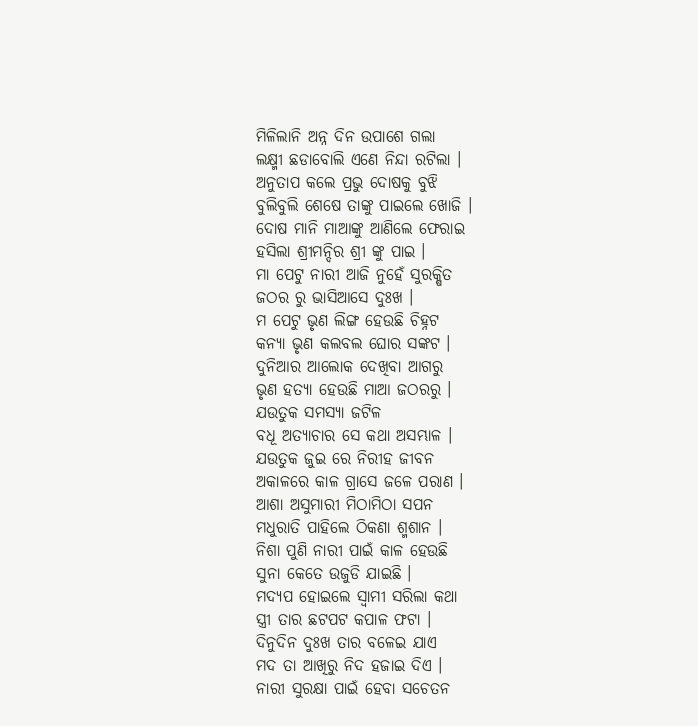ମିଳିଲାନି ଅନ୍ନ ଦିନ ଉପାଶେ ଗଲା
ଲକ୍ଷ୍ମୀ ଛଡାବୋଲି ଏଣେ ନିନ୍ଦା ରଟିଲା ।
ଅନୁତାପ କଲେ ପ୍ରଭୁ ଦୋଷକୁ ବୁଝି
ବୁଲିବୁଲି ଶେଷେ ତାଙ୍କୁ ପାଇଲେ ଖୋଜି ।
ଦୋଷ ମାନି ମାଆଙ୍କୁ ଆଣିଲେ ଫେରାଇ
ହସିଲା ଶ୍ରୀମନ୍ଦିର ଶ୍ରୀ ଙ୍କୁ ପାଇ ।
ମା ପେଟୁ ନାରୀ ଆଜି ନୁହେଁ ସୁରକ୍ଷିତ
ଜଠର ରୁ ଭାସିଆସେ ଦୁଃଖ ।
ମ ପେଟୁ ଭୃଣ ଲିଙ୍ଗ ହେଉଛି ଚିହ୍ନଟ
କନ୍ୟା ଭୃଣ କଲବଲ ଘୋର ସଙ୍କଟ ।
ଦୁନିଆର ଆଲୋକ ଦେଖିବା ଆଗରୁ
ଭୃଣ ହତ୍ୟା ହେଉଛି ମାଆ ଜଠରରୁ ।
ଯଉତୁକ ସମସ୍ୟା ଜଟିଳ
ବଧୂ ଅତ୍ୟାଚାର ସେ କଥା ଅସମ୍ଭାଳ ।
ଯଉତୁକ ଜୁଇ ରେ ନିରୀହ ଜୀବନ
ଅକାଳରେ କାଳ ଗ୍ରାସେ ଜଳେ ପରାଣ ।
ଆଶା ଅସୁମାରୀ ମିଠାମିଠା ସପନ
ମଧୁରାତି ପାହିଲେ ଠିକଣା ଶ୍ମଶାନ ।
ନିଶା ପୁଣି ନାରୀ ପାଇଁ କାଳ ହେଉଛି
ସୁନା କେତେ ଉଜୁଡି ଯାଇଛି ।
ମଦ୍ୟପ ହୋଇଲେ ସ୍ବାମୀ ସରିଲା କଥା
ସ୍ତ୍ରୀ ତାର ଛଟପଟ କପାଳ ଫଟା ।
ଦିନୁଦିନ ଦୁଃଖ ତାର ବଳେଇ ଯାଏ
ମଦ ତା ଆଖିରୁ ନିଦ ହଜାଇ ଦିଏ ।
ନାରୀ ସୁରକ୍ଷା ପାଇଁ ହେବା ସଚେତନ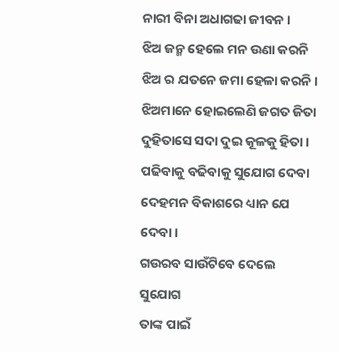ନାରୀ ବିନା ଅଧାଗଢା ଜୀବନ ।
ଝିଅ ଜନ୍ମ ହେଲେ ମନ ଉଣା କରନି
ଝିଅ ର ଯତନେ ଜମା ହେଳା କରନି ।
ଝିଅମାନେ ହୋଇଲେଣି ଜଗତ ଜିତା
ଦୁହିତାସେ ସଦା ଦୁଇ କୂଳକୁ ହିତା ।
ପଢିବାକୁ ବଢିବାକୁ ସୁଯୋଗ ଦେବା
ଦେହମନ ବିକାଶରେ ଧ୍ୟାନ ଯେ ଦେବା ।
ଗଉରବ ସାଉଁଟିବେ ଦେଲେ ସୁଯୋଗ
ତାଙ୍କ ପାଇଁ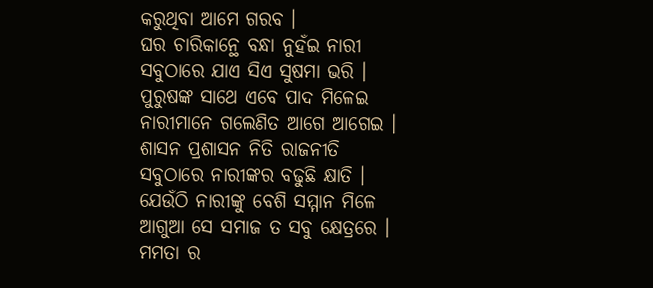କରୁଥିବା ଆମେ ଗରବ ।
ଘର ଚାରିକାନ୍ଥେ ବନ୍ଧା ନୁହଁଇ ନାରୀ
ସବୁଠାରେ ଯାଏ ସିଏ ସୁଷମା ଭରି ।
ପୁରୁଷଙ୍କ ସାଥେ ଏବେ ପାଦ ମିଳେଇ
ନାରୀମାନେ ଗଲେଣିତ ଆଗେ ଆଗେଇ ।
ଶାସନ ପ୍ରଶାସନ ନିତି ରାଜନୀତି
ସବୁଠାରେ ନାରୀଙ୍କର ବଢୁଛି କ୍ଷାତି ।
ଯେଉଁଠି ନାରୀଙ୍କୁ ବେଶି ସମ୍ମାନ ମିଳେ
ଆଗୁଆ ସେ ସମାଜ ତ ସବୁ କ୍ଷେତ୍ରରେ ।
ମମତା ର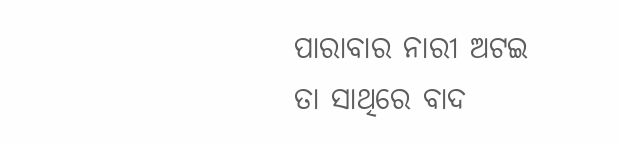ପାରାବାର ନାରୀ ଅଟଇ
ତା ସାଥିରେ ବାଦ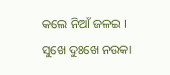କଲେ ନିଆଁ ଜଳଇ ।
ସୁଖେ ଦୁଃଖେ ନଉକା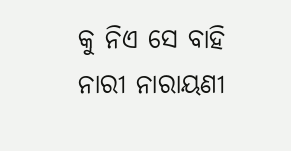କୁ ନିଏ ସେ ବାହି
ନାରୀ ନାରାୟଣୀ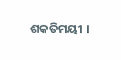ଶକତିମୟୀ ।